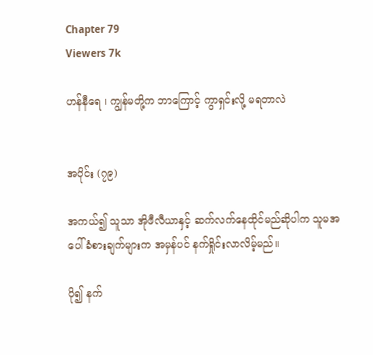Chapter 79
Viewers 7k

ဟန်နီရေ ၊ ကျွန်မတို့က ဘာကြောင့် ကွာရှင်းလို့ မရတာလဲ


အပိုင်း (၇၉)

အကယ်၍ သူသာ အိုဖီလီယာနှင့် ဆက်လက်နေထိုင်မည်ဆိုပါက သူမအပေါ် ခံစားချက်များက အမှန်ပင် နက်ရှိုင်းလာလိမ့်မည်။

ပို၍ နက်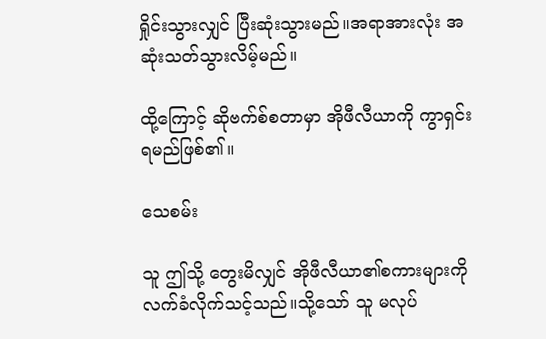ရှိုင်းသွားလျှင် ပြီးဆုံးသွားမည်။အရာအားလုံး အဆုံးသတ်သွားလိမ့်မည်။

ထို့ကြောင့် ဆိုဗက်စ်စတာမှာ အိုဖီလီယာကို ကွာရှင်းရမည်ဖြစ်၏။

သေစမ်း

သူ ဤသို့ တွေးမိလျှင် အိုဖီလီယာ၏စကားများကို လက်ခံလိုက်သင့်သည်။သို့သော် သူ မလုပ်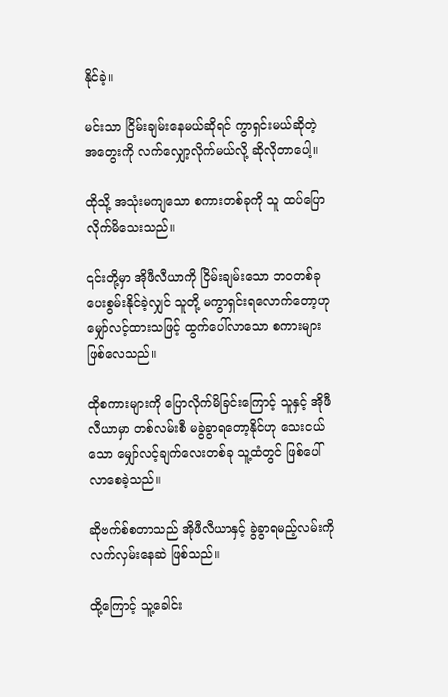နိုင်ခဲ့။

မင်းသာ ငြိမ်းချမ်းနေမယ်ဆိုရင် ကွာရှင်းမယ်ဆိုတဲ့ အတွေးကို လက်လျှော့လိုက်မယ်လို့ ဆိုလိုတာပေါ့။

ထိုသို့ အသုံးမကျသော စကားတစ်ခုကို သူ ထပ်ပြောလိုက်မိသေးသည်။

၎င်းတို့မှာ အိုဖီလီယာကို ငြိမ်းချမ်းသော ဘဝတစ်ခု ပေးစွမ်းနိုင်ခဲ့လျှင် သူတို့ မကွာရှင်းရလောက်တော့ဟု မျှော်လင့်ထားသဖြင့် ထွက်ပေါ်လာသော စကားများဖြစ်လေသည်။

ထိုစကားများကို ပြောလိုက်မိခြင်းကြောင့် သူနှင့် အိုဖီလီယာမှာ တစ်လမ်းစီ မခွဲခွာရတော့နိုင်ဟု သေးငယ်သော မျှော်လင့်ချက်လေးတစ်ခု သူ့ထံတွင် ဖြစ်ပေါ်လာစေခဲ့သည်။

ဆိုဗက်စ်စတာသည် အိုဖီလီယာနှင့် ခွဲခွာရမည့်လမ်းကို လက်လှမ်းနေဆဲ ဖြစ်သည်။

ထို့ကြောင့် သူ့ခေါင်း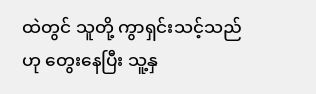ထဲတွင် သူတို့ ကွာရှင်းသင့်သည်ဟု တွေးနေပြီး သူ့နှ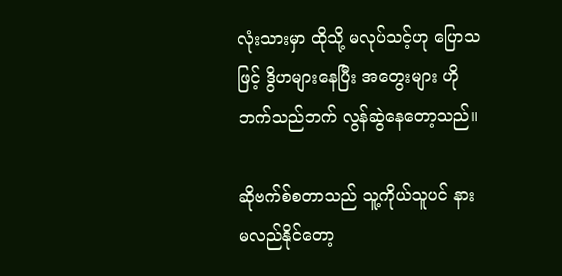လုံးသားမှာ ထိုသို့ မလုပ်သင့်ဟု ပြောသဖြင့် ဒွိဟများနေပြီး အတွေးများ ဟိုဘက်သည်ဘက် လွန်ဆွဲနေတော့သည်။

ဆိုဗက်စ်စတာသည် သူ့ကိုယ်သူပင် နားမလည်နိုင်တော့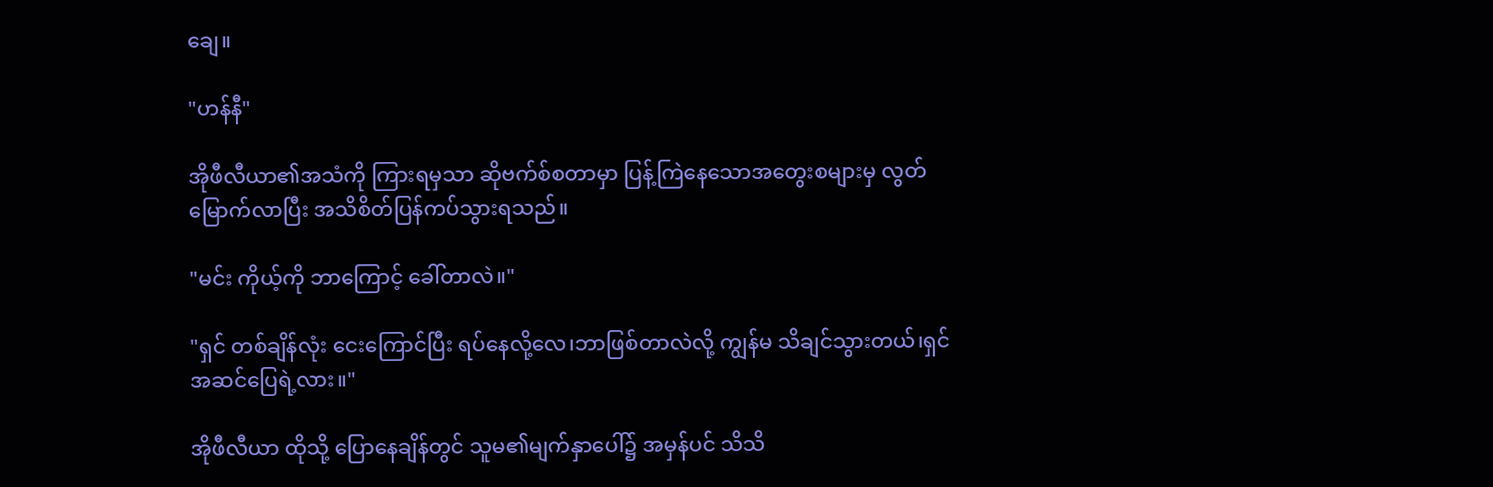ချေ။

"ဟန်နီ"

အိုဖီလီယာ၏အသံကို ကြားရမှသာ ဆိုဗက်စ်စတာမှာ ပြန့်ကြဲနေသောအတွေးစများမှ လွတ်မြောက်လာပြီး အသိစိတ်ပြန်ကပ်သွားရသည်။

"မင်း ကိုယ့်ကို ဘာကြောင့် ခေါ်တာလဲ။"

"ရှင် တစ်ချိန်လုံး ငေးကြောင်ပြီး ရပ်နေလို့လေ၊ဘာဖြစ်တာလဲလို့ ကျွန်မ သိချင်သွားတယ်၊ရှင် အဆင်ပြေရဲ့လား။"

အိုဖီလီယာ ထိုသို့ ပြောနေချိန်တွင် သူမ၏မျက်နှာပေါ်၌ အမှန်ပင် သိသိ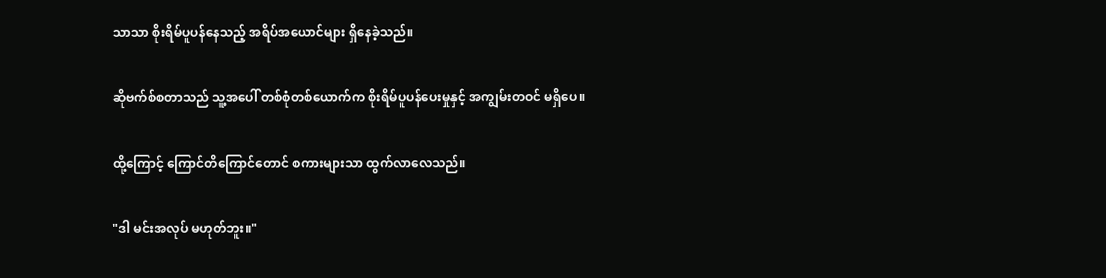သာသာ စိုးရိမ်ပူပန်နေသည့် အရိပ်အယောင်များ ရှိနေခဲ့သည်။

ဆိုဗက်စ်စတာသည် သူ့အပေါ် တစ်စုံတစ်ယောက်က စိုးရိမ်ပူပန်ပေးမှုနှင့် အကျွမ်းတဝင် မရှိပေ။

ထို့ကြောင့် ကြောင်တိကြောင်တောင် စကားများသာ ထွက်လာလေသည်။

"ဒါ မင်းအလုပ် မဟုတ်ဘူး။"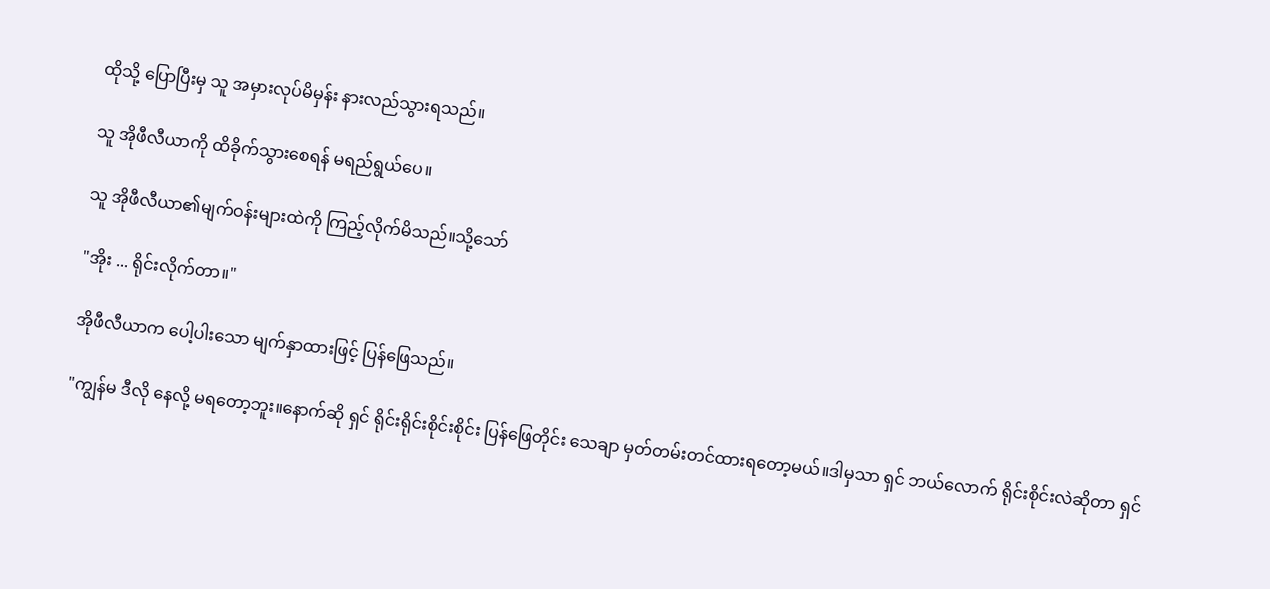ထိုသို့ ပြောပြီးမှ သူ အမှားလုပ်မိမှန်း နားလည်သွားရသည်။

သူ အိုဖီလီယာကို ထိခိုက်သွားစေရန် မရည်ရွယ်ပေ။

သူ အိုဖီလီယာ၏မျက်ဝန်းများထဲကို ကြည့်လိုက်မိသည်။သို့သော်

"အိုး ... ရိုင်းလိုက်တာ။"

အိုဖီလီယာက ပေါ့ပါးသော မျက်နှာထားဖြင့် ပြန်ဖြေသည်။

"ကျွန်မ ဒီလို နေလို့ မရတော့ဘူး။နောက်ဆို ရှင် ရိုင်းရိုင်းစိုင်းစိုင်း ပြန်ဖြေတိုင်း သေချာ မှတ်တမ်းတင်ထားရတော့မယ်။ဒါမှသာ ရှင် ဘယ်လောက် ရိုင်းစိုင်းလဲဆိုတာ ရှင်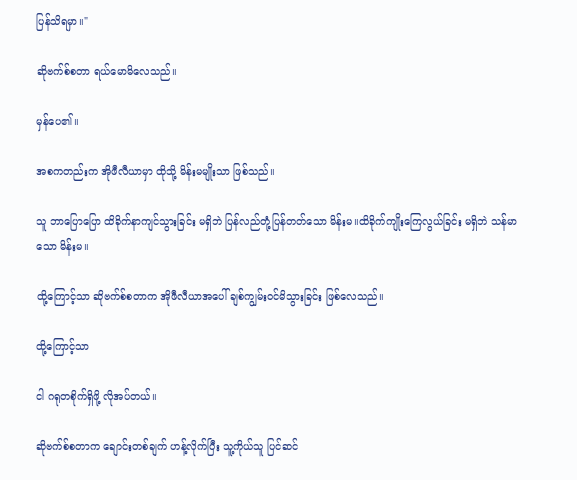ပြန်သိရမှာ။"

ဆိုဗက်စ်စတာ ရယ်မောမိလေသည်။

မှန်ပေ၏။

အစကတည်းက အိုဖီလီယာမှာ ထိုသို့ မိန်းမမျိုးသာ ဖြစ်သည်။

သူ ဘာပြောပြော ထိခိုက်နာကျင်သွားခြင်း မရှိဘဲ ပြန်လည်တုံ့ပြန်တတ်သော မိန်းမ။ထိခိုက်ကျိုးကြေလွယ်ခြင်း မရှိဘဲ သန်မာသော မိန်းမ။

ထို့ကြောင့်သာ ဆိုဗက်စ်စတာက အိုဖီလီယာအပေါ် ချစ်ကျွမ်းဝင်မိသွားခြင်း ဖြစ်လေသည်။

ထို့ကြောင့်သာ

ငါ ဂရုတစိုက်ရှိဖို့ လိုအပ်တယ်။

ဆိုဗက်စ်စတာက ချောင်းတစ်ချက် ဟန့်လိုက်ပြီး သူ့ကိုယ်သူ ပြင်ဆင်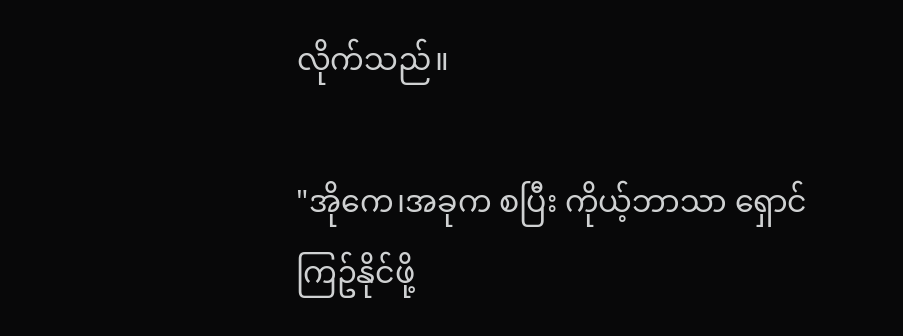လိုက်သည်။

"အိုကေ၊အခုက စပြီး ကိုယ့်ဘာသာ ရှောင်ကြဥ်နိုင်ဖို့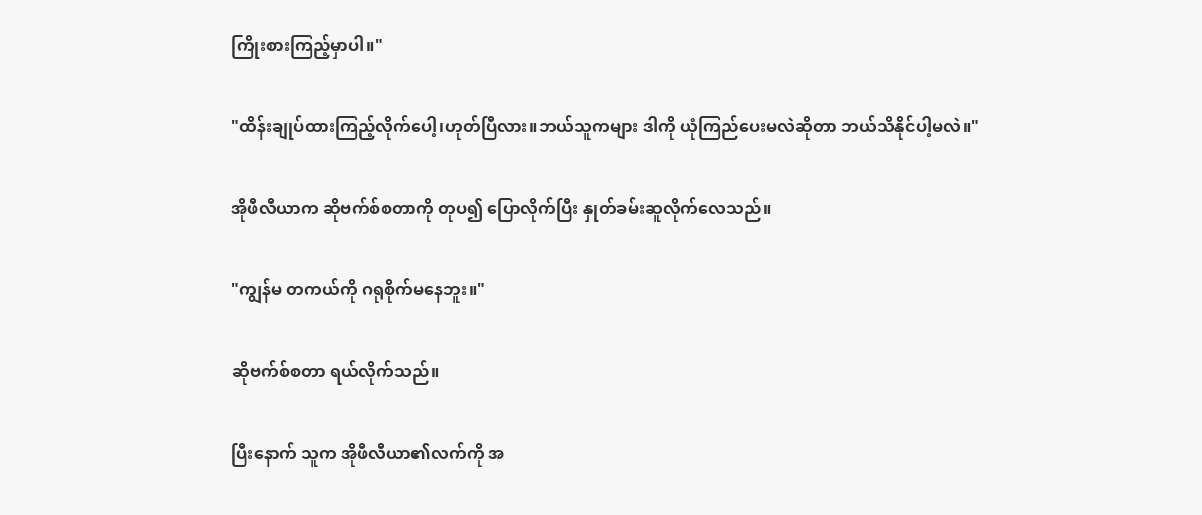ကြိုးစားကြည့်မှာပါ။"

"ထိန်းချုပ်ထားကြည့်လိုက်ပေါ့၊ဟုတ်ပြီလား။ဘယ်သူကများ ဒါကို ယုံကြည်ပေးမလဲဆိုတာ ဘယ်သိနိုင်ပါ့မလဲ။"

အိုဖီလီယာက ဆိုဗက်စ်စတာကို တုပ၍ ပြောလိုက်ပြီး နှုတ်ခမ်းဆူလိုက်လေသည်။

"ကျွန်မ တကယ်ကို ဂရုစိုက်မနေဘူး။"

ဆိုဗက်စ်စတာ ရယ်လိုက်သည်။

ပြီးနောက် သူက အိုဖီလီယာ၏လက်ကို အ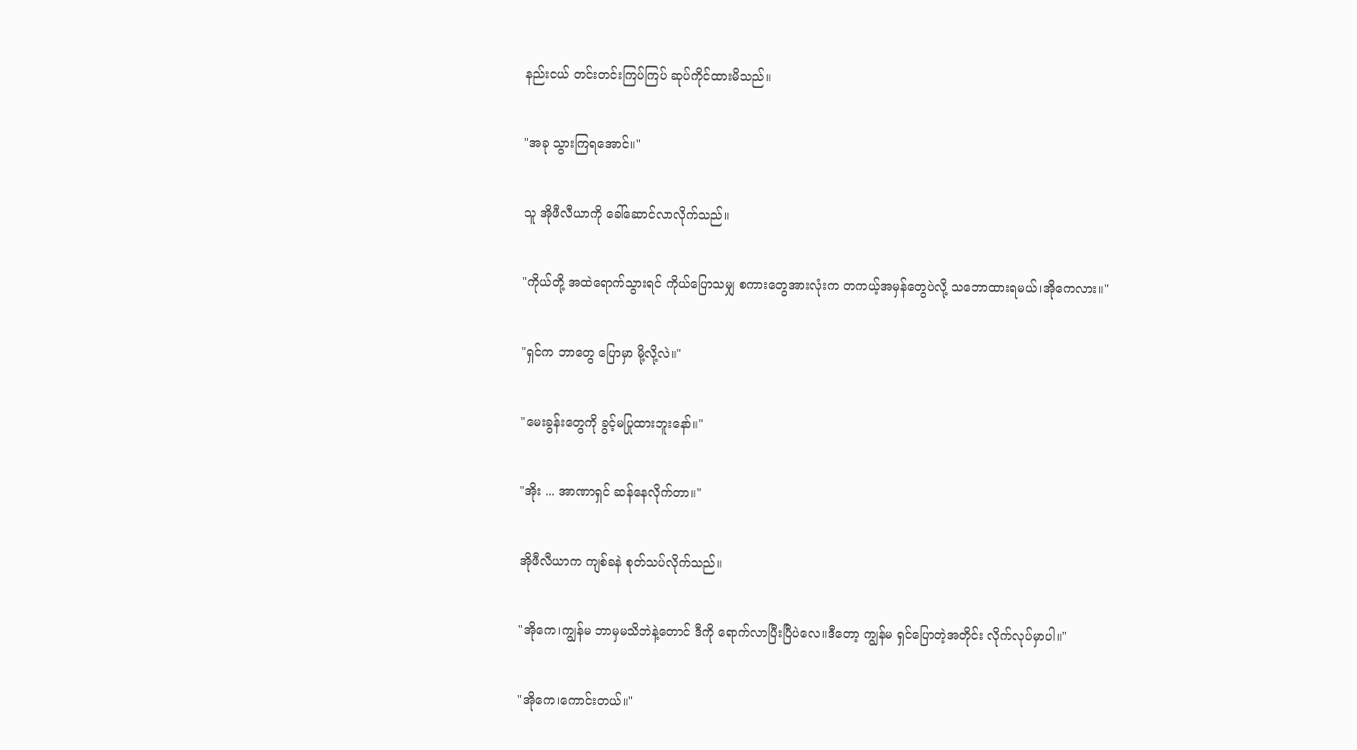နည်းငယ် တင်းတင်းကြပ်ကြပ် ဆုပ်ကိုင်ထားမိသည်။

"အခု သွားကြရအောင်။"

သူ အိုဖီလီယာကို ခေါ်ဆောင်လာလိုက်သည်။

"ကိုယ်တို့ အထဲရောက်သွားရင် ကိုယ်ပြောသမျှ စကားတွေအားလုံးက တကယ့်အမှန်တွေပဲလို့ သဘောထားရမယ်၊အိုကေလား။"

"ရှင်က ဘာတွေ ပြောမှာ မို့လို့လဲ။"

"မေးခွန်းတွေကို ခွင့်မပြုထားဘူးနော်။"

"အိုး ... အာဏာရှင် ဆန်နေလိုက်တာ။"

အိုဖီလီယာက ကျစ်ခနဲ စုတ်သပ်လိုက်သည်။

"အိုကေ၊ကျွန်မ ဘာမှမသိဘဲနဲ့တောင် ဒီကို ရောက်လာပြီးပြီပဲလေ။ဒီတော့ ကျွန်မ ရှင်ပြောတဲ့အတိုင်း လိုက်လုပ်မှာပါ။"

"အိုကေ၊ကောင်းတယ်။"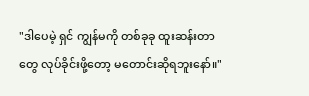"ဒါပေမဲ့ ရှင် ကျွန်မကို တစ်ခုခု ထူးဆန်းတာတွေ လုပ်ခိုင်းဖို့တော့ မတောင်းဆိုရဘူးနော်။"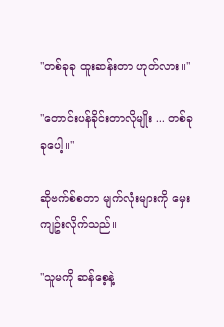"တစ်ခုခု ထူးဆန်းတာ ဟုတ်လား။"

"တောင်းပန်ခိုင်းတာလိုမျိုး ... တစ်ခုခုပေါ့။"

ဆိုဗက်စ်စတာ မျက်လုံးများကို မှေးကျဥ်းလိုက်သည်။

"သူမကို ဆန်စေ့နဲ့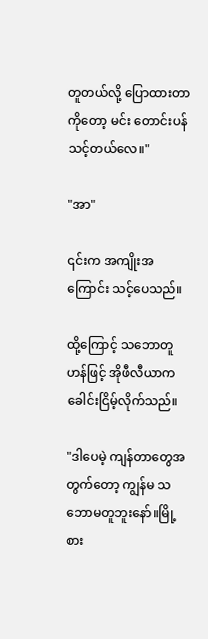တူတယ်လို့ ပြောထားတာကိုတော့ မင်း တောင်းပန်သင့်တယ်လေ။"

"အာ"

၎င်းက အကျိုးအကြောင်း သင့်ပေသည်။

ထို့ကြောင့် သဘောတူဟန်ဖြင့် အိုဖီလီယာက ခေါင်းငြိမ့်လိုက်သည်။

"ဒါပေမဲ့ ကျန်တာတွေအတွက်တော့ ကျွန်မ သဘောမတူဘူးနော်။မြို့စား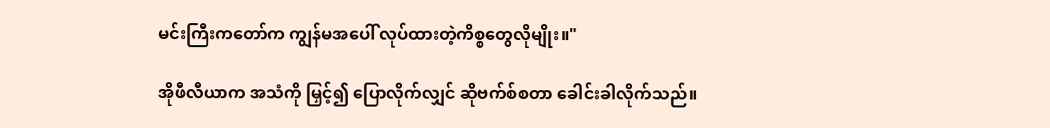မင်းကြီးကတော်က ကျွန်မအပေါ် လုပ်ထားတဲ့ကိစ္စတွေလိုမျိုး။"

အိုဖီလီယာက အသံကို မြှင့်၍ ပြောလိုက်လျှင် ဆိုဗက်စ်စတာ ခေါင်းခါလိုက်သည်။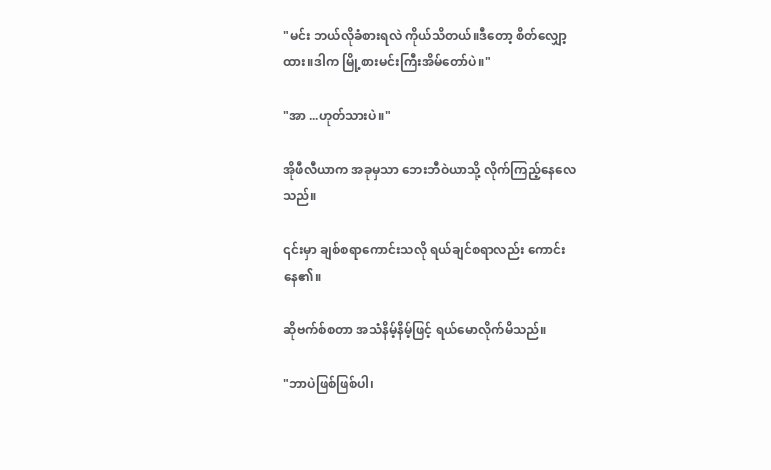"မင်း ဘယ်လိုခံစားရလဲ ကိုယ်သိတယ်။ဒီတော့ စိတ်လျှော့ထား။ဒါက မြို့စားမင်းကြီးအိမ်တော်ပဲ။"

"အာ ...ဟုတ်သားပဲ။"

အိုဖီလီယာက အခုမှသာ ဘေးဘီဝဲယာသို့ လိုက်ကြည့်နေလေသည်။

၎င်းမှာ ချစ်စရာကောင်းသလို ရယ်ချင်စရာလည်း ကောင်းနေ၏။

ဆိုဗက်စ်စတာ အသံနိမ့်နိမ့်ဖြင့် ရယ်မောလိုက်မိသည်။

"ဘာပဲဖြစ်ဖြစ်ပါ၊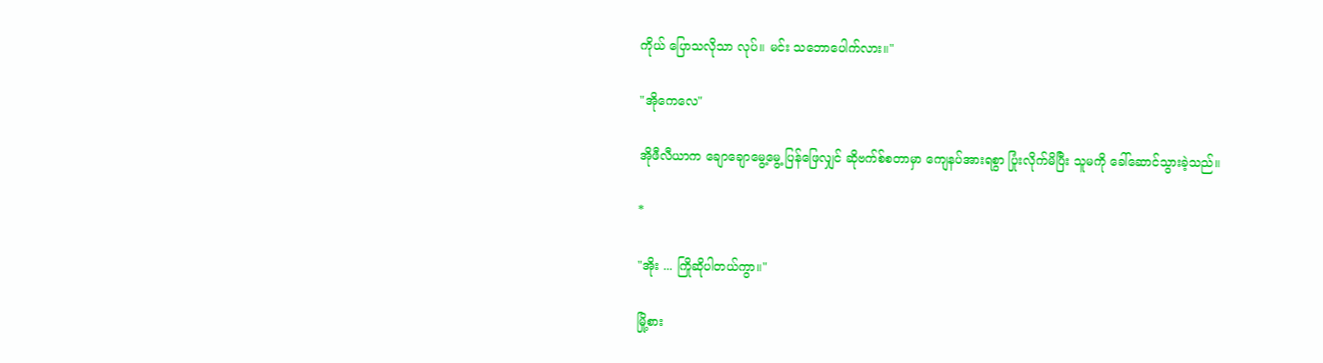ကိုယ် ပြောသလိုသာ လုပ်။ မင်း သဘောပေါက်လား။"

"အိုကေလေ"

အိုဖီလီယာက ချောချောမွေ့မွေ့ ပြန်ဖြေလျှင် ဆိုဗက်စ်စတာမှာ ကျေနပ်အားရစွာ ပြုံးလိုက်မိပြီး သူမကို ခေါ်ဆောင်သွားခဲ့သည်။

*

"အိုး ... ကြိုဆိုပါတယ်ကွာ။"

မြို့စား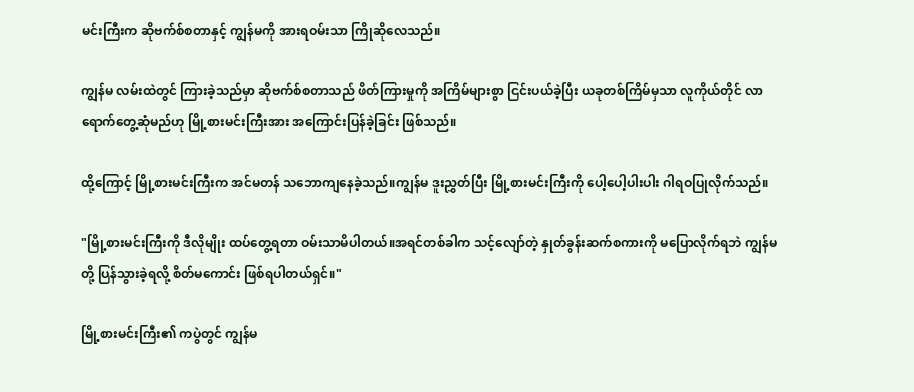မင်းကြီးက ဆိုဗက်စ်စတာနှင့် ကျွန်မကို အားရဝမ်းသာ ကြိုဆိုလေသည်။

ကျွန်မ လမ်းထဲတွင် ကြားခဲ့သည်မှာ ဆိုဗက်စ်စတာသည် ဖိတ်ကြားမှုကို အကြိမ်များစွာ ငြင်းပယ်ခဲ့ပြီး ယခုတစ်ကြိမ်မှသာ လူကိုယ်တိုင် လာရောက်တွေ့ဆုံမည်ဟု မြို့စားမင်းကြီးအား အကြောင်းပြန်ခဲ့ခြင်း ဖြစ်သည်။

ထို့ကြောင့် မြို့စားမင်းကြီးက အင်မတန် သဘောကျနေခဲ့သည်။ကျွန်မ ဒူးညွှတ်ပြီး မြို့စားမင်းကြီးကို ပေါ့ပေါ့ပါးပါး ဂါရဝပြုလိုက်သည်။

"မြို့စားမင်းကြီးကို ဒီလိုမျိုး ထပ်တွေ့ရတာ ဝမ်းသာမိပါတယ်။အရင်တစ်ခါက သင့်လျော်တဲ့ နှုတ်ခွန်းဆက်စကားကို မပြောလိုက်ရဘဲ ကျွန်မတို့ ပြန်သွားခဲ့ရလို့ စိတ်မကောင်း ဖြစ်ရပါတယ်ရှင်။"

မြို့စားမင်းကြီး၏ ကပွဲတွင် ကျွန်မ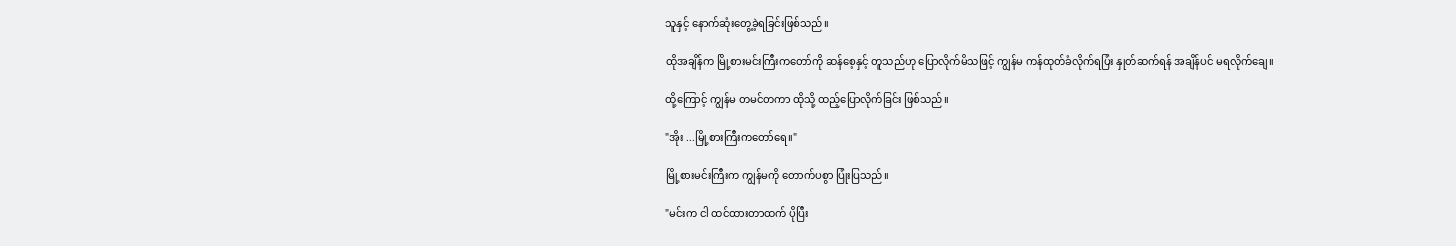သူနှင့် နောက်ဆုံးတွေ့ခဲ့ရခြင်းဖြစ်သည်။

ထိုအချိန်က မြို့စားမင်းကြီးကတော်ကို ဆန်စေ့နှင့် တူသည်ဟု ပြောလိုက်မိသဖြင့် ကျွန်မ ကန်ထုတ်ခံလိုက်ရပြံး နှုတ်ဆက်ရန် အချိန်ပင် မရလိုက်ချေ။

ထို့ကြောင့် ကျွန်မ တမင်တကာ ထိုသို့ ထည့်ပြောလိုက်ခြင်း ဖြစ်သည်။

"အိုး ...မြို့စားကြီးကတော်ရေ။"

မြို့စားမင်းကြီးက ကျွန်မကို တောက်ပစွာ ပြုံးပြသည်။

"မင်းက ငါ ထင်ထားတာထက် ပိုပြီး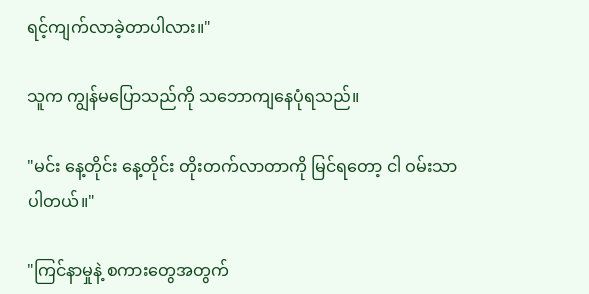ရင့်ကျက်လာခဲ့တာပါလား။"

သူက ကျွန်မပြောသည်ကို သဘောကျနေပုံရသည်။

"မင်း နေ့တိုင်း နေ့တိုင်း တိုးတက်လာတာကို မြင်ရတော့ ငါ ဝမ်းသာပါတယ်။"

"ကြင်နာမှုနဲ့ စကားတွေအတွက်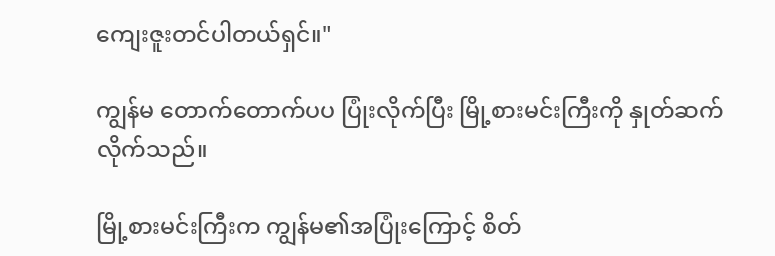ကျေးဇူးတင်ပါတယ်ရှင်။"

ကျွန်မ တောက်တောက်ပပ ပြုံးလိုက်ပြီး မြို့စားမင်းကြီးကို နှုတ်ဆက်လိုက်သည်။

မြို့စားမင်းကြီးက ကျွန်မ၏အပြုံးကြောင့် စိတ်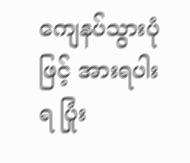ကျေနပ်သွားပုံဖြင့် အားရပါးရ ပြုံး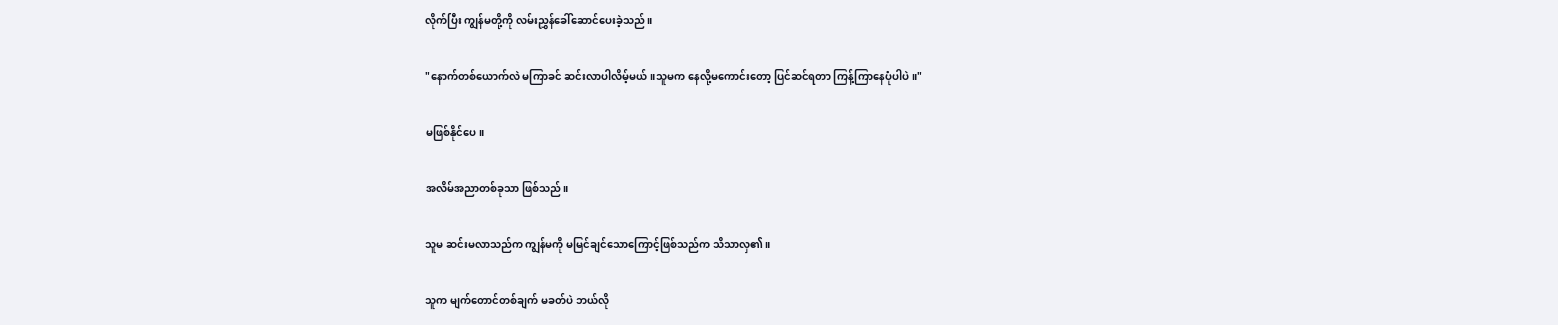လိုက်ပြီး ကျွန်မတို့ကို လမ်းညွှန်ခေါ်ဆောင်ပေးခဲ့သည်။

"နောက်တစ်ယောက်လဲ မကြာခင် ဆင်းလာပါလိမ့်မယ်။သူမက နေလို့မကောင်းတော့ ပြင်ဆင်ရတာ ကြန့်ကြာနေပုံပါပဲ။"

မဖြစ်နိုင်ပေ။

အလိမ်အညာတစ်ခုသာ ဖြစ်သည်။

သူမ ဆင်းမလာသည်က ကျွန်မကို မမြင်ချင်သောကြောင့်ဖြစ်သည်က သိသာလှ၏။

သူက မျက်တောင်တစ်ချက် မခတ်ပဲ ဘယ်လို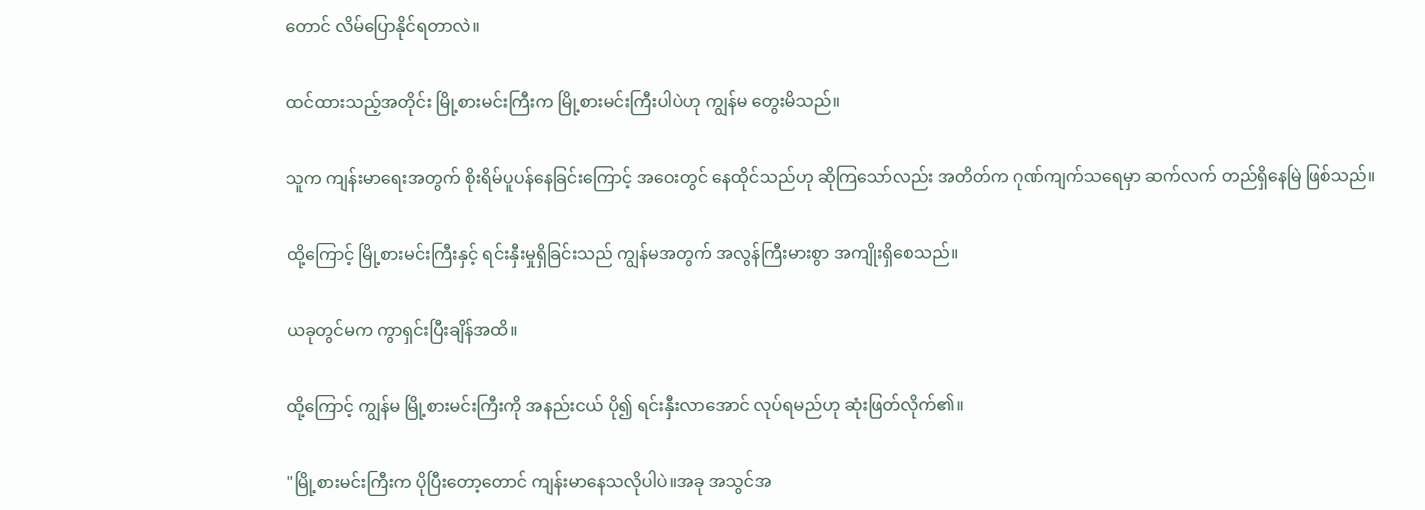တောင် လိမ်ပြောနိုင်ရတာလဲ။

ထင်ထားသည့်အတိုင်း မြို့စားမင်းကြီးက မြို့စားမင်းကြီးပါပဲဟု ကျွန်မ တွေးမိသည်။

သူက ကျန်းမာရေးအတွက် စိုးရိမ်ပူပန်နေခြင်းကြောင့် အဝေးတွင် နေထိုင်သည်ဟု ဆိုကြသော်လည်း အတိတ်က ဂုဏ်ကျက်သရေမှာ ဆက်လက် တည်ရှိနေမြဲ ဖြစ်သည်။

ထို့ကြောင့် မြို့စားမင်းကြီးနှင့် ရင်းနှီးမှုရှိခြင်းသည် ကျွန်မအတွက် အလွန်ကြီးမားစွာ အကျိုးရှိစေသည်။

ယခုတွင်မက ကွာရှင်းပြီးချိန်အထိ။

ထို့ကြောင့် ကျွန်မ မြို့စားမင်းကြီးကို အနည်းငယ် ပို၍ ရင်းနှီးလာအောင် လုပ်ရမည်ဟု ဆုံးဖြတ်လိုက်၏။

"မြို့စားမင်းကြီးက ပိုပြီးတော့တောင် ကျန်းမာနေသလိုပါပဲ။အခု အသွင်အ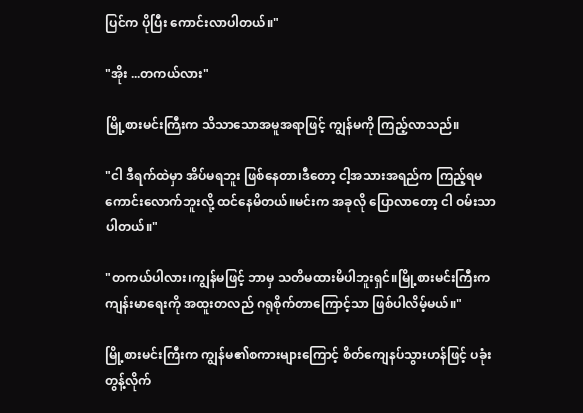ပြင်က ပိုပြီး ကောင်းလာပါတယ်။"

"အိုး ...တကယ်လား"

မြို့စားမင်းကြီးက သိသာသောအမူအရာဖြင့် ကျွန်မကို ကြည့်လာသည်။

"ငါ ဒီရက်ထဲမှာ အိပ်မရဘူး ဖြစ်နေတာ၊ဒီတော့ ငါ့အသားအရည်က ကြည့်ရမကောင်းလောက်ဘူးလို့ ထင်နေမိတယ်။မင်းက အခုလို ပြောလာတော့ ငါ ဝမ်းသာပါတယ်။"

"တကယ်ပါလား၊ကျွန်မဖြင့် ဘာမှ သတိမထားမိပါဘူးရှင်။မြို့စားမင်းကြီးက ကျန်းမာရေးကို အထူးတလည် ဂရုစိုက်တာကြောင့်သာ ဖြစ်ပါလိမ့်မယ်။"

မြို့စားမင်းကြီးက ကျွန်မ၏စကားများကြောင့် စိတ်ကျေနပ်သွားဟန်ဖြင့် ပခုံးတွန့်လိုက်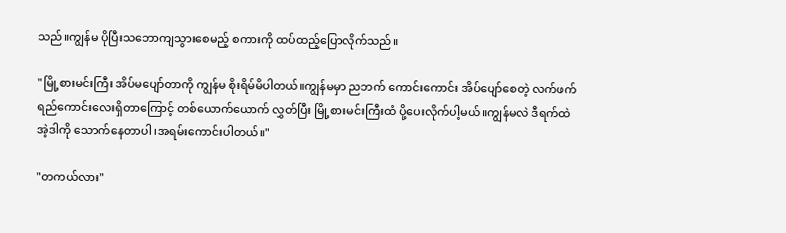သည်။ကျွန်မ ပိုပြီးသဘောကျသွားစေမည့် စကားကို ထပ်ထည့်ပြောလိုက်သည်။

"မြို့စားမင်းကြီး အိပ်မပျော်တာကို ကျွန်မ စိုးရိမ်မိပါတယ်။ကျွန်မမှာ ညဘက် ကောင်းကောင်း အိပ်ပျော်စေတဲ့ လက်ဖက်ရည်ကောင်းလေးရှိတာကြောင့် တစ်ယောက်ယောက် လွှတ်ပြီး မြို့စားမင်းကြီးထံ ပို့ပေးလိုက်ပါ့မယ်။ကျွန်မလဲ ဒီရက်ထဲ အဲ့ဒါကို သောက်နေတာပါ၊အရမ်းကောင်းပါတယ်။"

"တကယ်လား"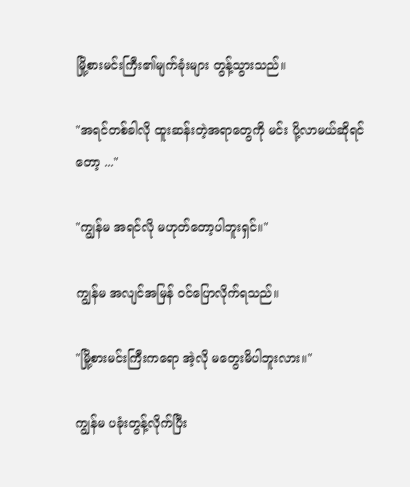မြို့စားမင်းကြီး၏မျက်ခုံးများ တွန့်သွားသည်။

"အရင်တစ်ခါလို ထူးဆန်းတဲ့အရာတွေကို မင်း ပို့လာမယ်ဆိုရင်တော့ ..."

"ကျွန်မ အရင်လို မဟုတ်တော့ပါဘူးရှင်။"

ကျွန်မ အလျင်အမြန် ဝင်ပြောလိုက်ရသည်။

"မြို့စားမင်းကြီးကရော အဲ့လို မတွေးမိပါဘူးလား။"

ကျွန်မ ပခုံးတွန့်လိုက်ပြီး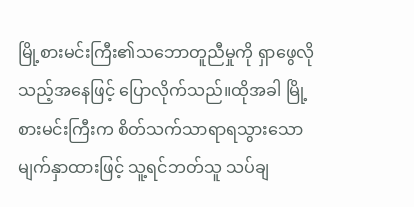မြို့စားမင်းကြီး၏သဘောတူညီမှုကို ရှာဖွေလိုသည့်အနေဖြင့် ပြောလိုက်သည်။ထိုအခါ မြို့စားမင်းကြီးက စိတ်သက်သာရာရသွားသော မျက်နှာထားဖြင့် သူ့ရင်ဘတ်သူ သပ်ချ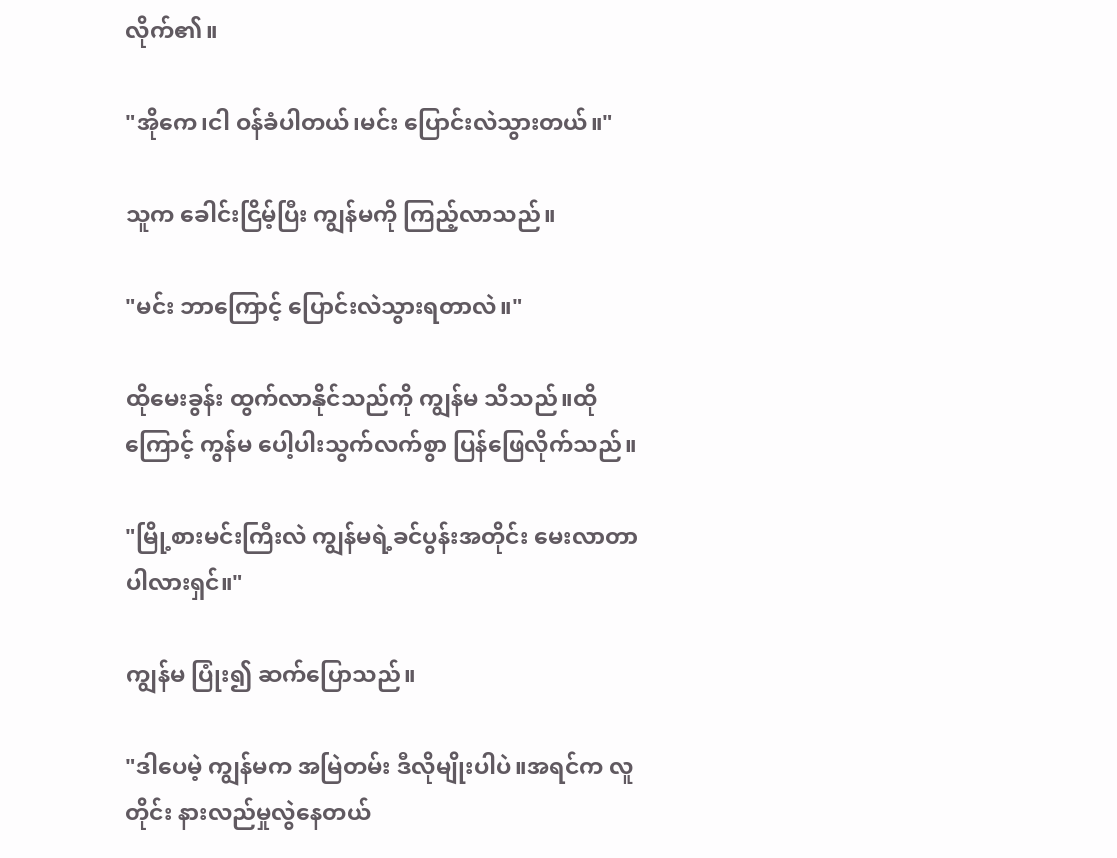လိုက်၏။

"အိုကေ၊ငါ ဝန်ခံပါတယ်၊မင်း ပြောင်းလဲသွားတယ်။"

သူက ခေါင်းငြိမ့်ပြီး ကျွန်မကို ကြည့်လာသည်။

"မင်း ဘာကြောင့် ပြောင်းလဲသွားရတာလဲ။"

ထိုမေးခွန်း ထွက်လာနိုင်သည်ကို ကျွန်မ သိသည်။ထိုကြောင့် ကွန်မ ပေါ့ပါးသွက်လက်စွာ ပြန်ဖြေလိုက်သည်။

"မြို့စားမင်းကြီးလဲ ကျွန်မရဲ့ခင်ပွန်းအတိုင်း မေးလာတာပါလားရှင်။"

ကျွန်မ ပြုံး၍ ဆက်ပြောသည်။

"ဒါပေမဲ့ ကျွန်မက အမြဲတမ်း ဒီလိုမျိုးပါပဲ။အရင်က လူတိုင်း နားလည်မှုလွဲနေတယ်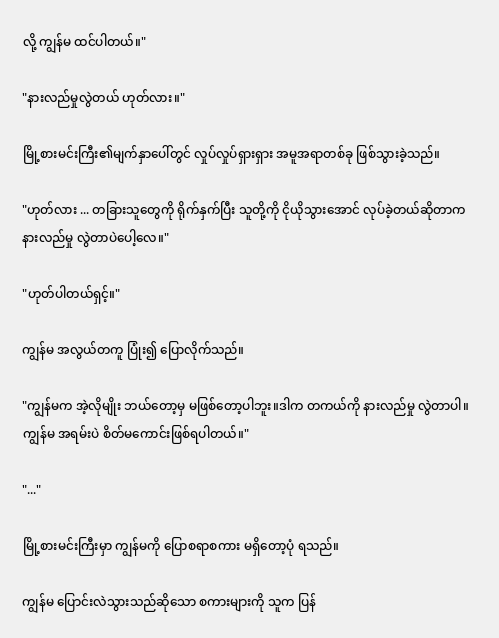လို့ ကျွန်မ ထင်ပါတယ်။"

"နားလည်မှုလွဲတယ် ဟုတ်လား။"

မြို့စားမင်းကြီး၏မျက်နှာပေါ်တွင် လှုပ်လှုပ်ရှားရှား အမူအရာတစ်ခု ဖြစ်သွားခဲ့သည်။

"ဟုတ်လား ... တခြားသူတွေကို ရိုက်နှက်ပြီး သူတို့ကို ငိုယိုသွားအောင် လုပ်ခဲ့တယ်ဆိုတာက နားလည်မှု လွဲတာပဲပေါ့လေ။"

"ဟုတ်ပါတယ်ရှင့်။"

ကျွန်မ အလွယ်တကူ ပြုံး၍ ပြောလိုက်သည်။

"ကျွန်မက အဲ့လိုမျိုး ဘယ်တော့မှ မဖြစ်တော့ပါဘူး။ဒါက တကယ်ကို နားလည်မှု လွဲတာပါ။ကျွန်မ အရမ်းပဲ စိတ်မကောင်းဖြစ်ရပါတယ်။"

"..."

မြို့စားမင်းကြီးမှာ ကျွန်မကို ပြောစရာစကား မရှိတော့ပုံ ရသည်။

ကျွန်မ ပြောင်းလဲသွားသည်ဆိုသော စကားများကို သူက ပြန်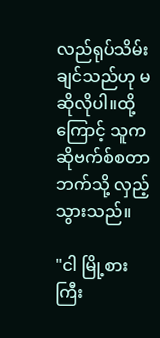လည်ရုပ်သိမ်းချင်သည်ဟု မဆိုလိုပါ။ထို့ကြောင့် သူက ဆိုဗက်စ်စတာဘက်သို့ လှည့်သွားသည်။

"ငါ မြို့စားကြီး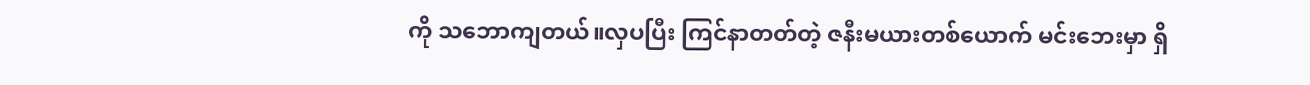ကို သဘောကျတယ်။လှပပြီး ကြင်နာတတ်တဲ့ ဇနီးမယားတစ်ယောက် မင်းဘေးမှာ ရှိ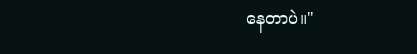နေတာပဲ။"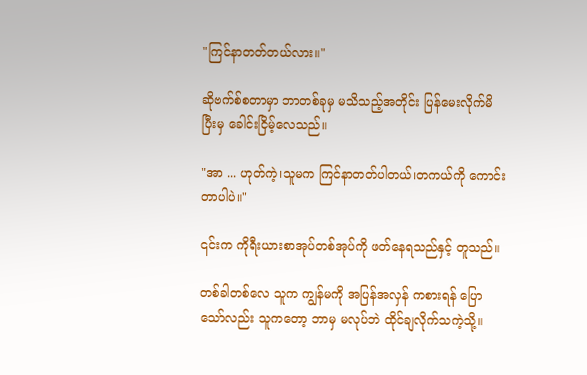"ကြင်နာတတ်တယ်လား။"

ဆိုဗက်စ်စတာမှာ ဘာတစ်ခုမှ မသိသည့်အတိုင်း ပြန်မေးလိုက်မိပြီးမှ ခေါင်းငြိမ့်လေသည်။

"အာ ... ဟုတ်ကဲ့၊သူမက ကြင်နာတတ်ပါတယ်၊တကယ်ကို ကောင်းတာပါပဲ။"

၎င်းက ကိုရီးယားစာအုပ်တစ်အုပ်ကို ဖတ်နေရသည်နှင့် တူသည်။

တစ်ခါတစ်လေ သူက ကျွန်မကို အပြန်အလှန် ကစားရန် ပြောသော်လည်း သူကတော့ ဘာမှ မလုပ်ဘဲ ထိုင်ချလိုက်သကဲ့သို့။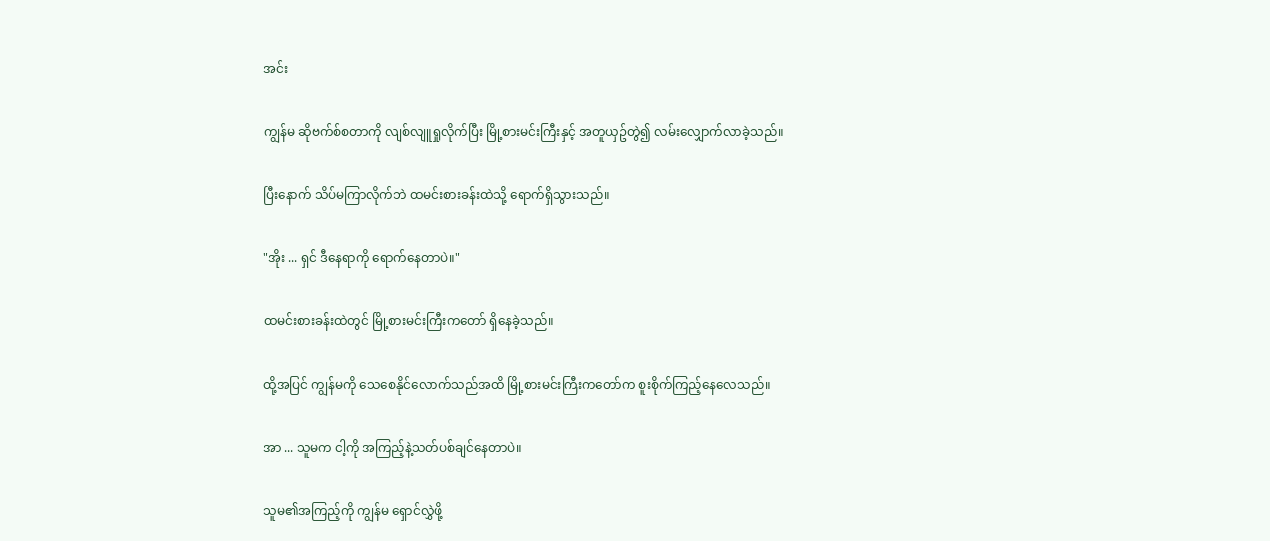အင်း

ကျွန်မ ဆိုဗက်စ်စတာကို လျစ်လျူရှုလိုက်ပြီး မြို့စားမင်းကြီးနှင့် အတူယှဥ်တွဲ၍ လမ်းလျှောက်လာခဲ့သည်။

ပြီးနောက် သိပ်မကြာလိုက်ဘဲ ထမင်းစားခန်းထဲသို့ ရောက်ရှိသွားသည်။

"အိုး ... ရှင် ဒီနေရာကို ရောက်နေတာပဲ။"

ထမင်းစားခန်းထဲတွင် မြို့စားမင်းကြီးကတော် ရှိနေခဲ့သည်။

ထို့အပြင် ကျွန်မကို သေစေနိုင်လောက်သည်အထိ မြို့စားမင်းကြီးကတော်က စူးစိုက်ကြည့်နေလေသည်။

အာ ... သူမက ငါ့ကို အကြည့်နဲ့သတ်ပစ်ချင်နေတာပဲ။

သူမ၏အကြည့်ကို ကျွန်မ ရှောင်လွှဲဖို့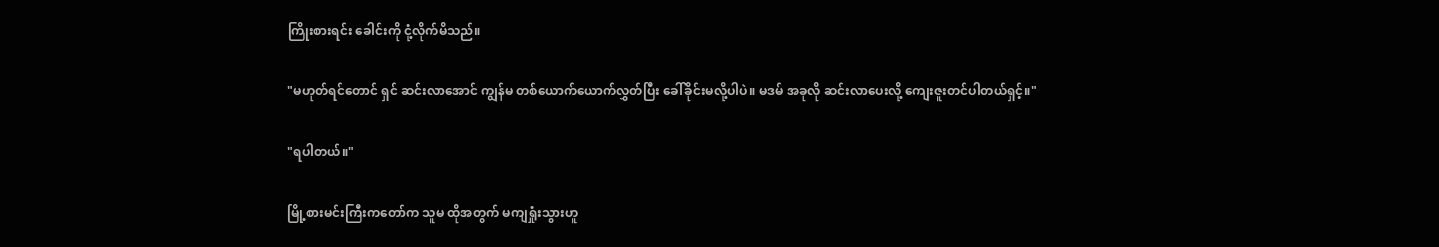ကြိုးစားရင်း ခေါင်းကို ငုံ့လိုက်မိသည်။

"မဟုတ်ရင်တောင် ရှင် ဆင်းလာအောင် ကျွန်မ တစ်ယောက်ယောက်လွှတ်ပြီး ခေါ်ခိုင်းမလို့ပါပဲ။ မဒမ် အခုလို ဆင်းလာပေးလို့ ကျေးဇူးတင်ပါတယ်ရှင့်။"

"ရပါတယ်။"

မြို့စားမင်းကြီးကတော်က သူမ ထိုအတွက် မကျရှုံးသွားဟူ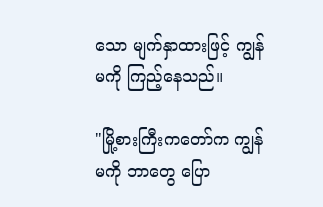သော မျက်နှာထားဖြင့် ကျွန်မကို ကြည့်နေသည်။

"မြို့စားကြီးကတော်က ကျွန်မကို ဘာတွေ ပြော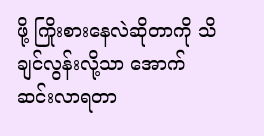ဖို့ ကြိုးစားနေလဲဆိုတာကို သိချင်လွန်းလို့သာ အောက်ဆင်းလာရတာ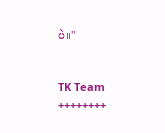ပဲ။"


TK Team
++++++++